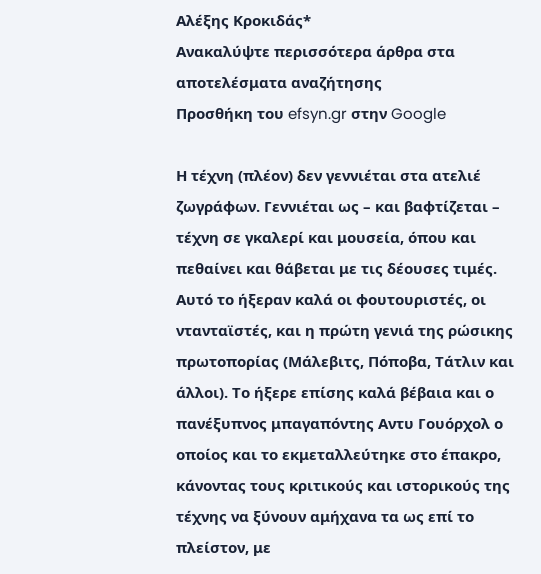Αλέξης Κροκιδάς*
Ανακαλύψτε περισσότερα άρθρα στα αποτελέσματα αναζήτησης
Προσθήκη του efsyn.gr στην Google

Η τέχνη (πλέον) δεν γεννιέται στα ατελιέ ζωγράφων. Γεννιέται ως – και βαφτίζεται – τέχνη σε γκαλερί και μουσεία, όπου και πεθαίνει και θάβεται με τις δέουσες τιμές. Αυτό το ήξεραν καλά οι φουτουριστές, οι ντανταϊστές, και η πρώτη γενιά της ρώσικης πρωτοπορίας (Μάλεβιτς, Πόποβα, Τάτλιν και άλλοι). Το ήξερε επίσης καλά βέβαια και ο πανέξυπνος μπαγαπόντης Αντυ Γουόρχολ ο οποίος και το εκμεταλλεύτηκε στο έπακρο, κάνοντας τους κριτικούς και ιστορικούς της τέχνης να ξύνουν αμήχανα τα ως επί το πλείστον, με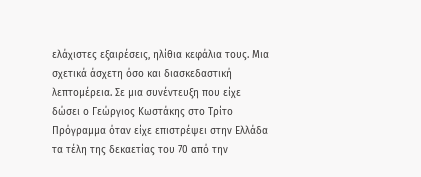ελάχιστες εξαιρέσεις, ηλίθια κεφάλια τους. Μια σχετικά άσχετη όσο και διασκεδαστική λεπτομέρεια. Σε μια συνέντευξη που είχε δώσει ο Γεώργιος Κωστάκης στο Τρίτο Πρόγραμμα όταν είχε επιστρέψει στην Ελλάδα τα τέλη της δεκαετίας του 70 από την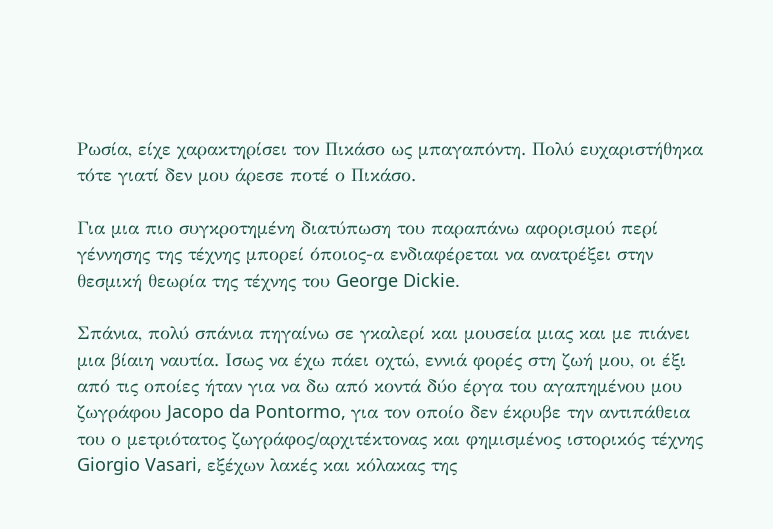Ρωσία, είχε χαρακτηρίσει τον Πικάσο ως μπαγαπόντη. Πολύ ευχαριστήθηκα τότε γιατί δεν μου άρεσε ποτέ ο Πικάσο.

Για μια πιο συγκροτημένη διατύπωση του παραπάνω αφορισμού περί γέννησης της τέχνης μπορεί όποιος-α ενδιαφέρεται να ανατρέξει στην θεσμική θεωρία της τέχνης του George Dickie.

Σπάνια, πολύ σπάνια πηγαίνω σε γκαλερί και μουσεία μιας και με πιάνει μια βίαιη ναυτία. Ισως να έχω πάει οχτώ, εννιά φορές στη ζωή μου, οι έξι από τις οποίες ήταν για να δω από κοντά δύο έργα του αγαπημένου μου ζωγράφου Jacopo da Pontormo, για τον οποίο δεν έκρυβε την αντιπάθεια του ο μετριότατος ζωγράφος/αρχιτέκτονας και φημισμένος ιστορικός τέχνης Giorgio Vasari, εξέχων λακές και κόλακας της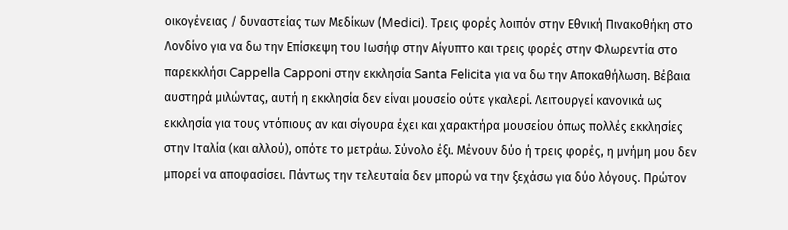οικογένειας / δυναστείας των Μεδίκων (Medici). Τρεις φορές λοιπόν στην Εθνική Πινακοθήκη στο Λονδίνο για να δω την Επίσκεψη του Ιωσήφ στην Αίγυπτο και τρεις φορές στην Φλωρεντία στο παρεκκλήσι Cappella Capponi στην εκκλησία Santa Felicita για να δω την Αποκαθήλωση. Βέβαια αυστηρά μιλώντας, αυτή η εκκλησία δεν είναι μουσείο ούτε γκαλερί. Λειτουργεί κανονικά ως εκκλησία για τους ντόπιους αν και σίγουρα έχει και χαρακτήρα μουσείου όπως πολλές εκκλησίες στην Ιταλία (και αλλού), οπότε το μετράω. Σύνολο έξι. Μένουν δύο ή τρεις φορές, η μνήμη μου δεν μπορεί να αποφασίσει. Πάντως την τελευταία δεν μπορώ να την ξεχάσω για δύο λόγους. Πρώτον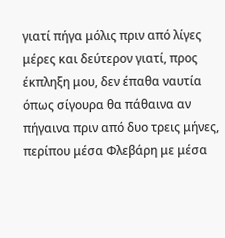γιατί πήγα μόλις πριν από λίγες μέρες και δεύτερον γιατί, προς έκπληξη μου, δεν έπαθα ναυτία όπως σίγουρα θα πάθαινα αν πήγαινα πριν από δυο τρεις μήνες, περίπου μέσα Φλεβάρη με μέσα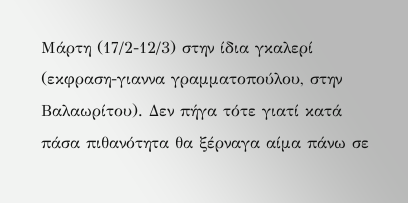Μάρτη (17/2-12/3) στην ίδια γκαλερί (εκφραση-γιαννα γραμματοπούλου, στην Βαλαωρίτου). Δεν πήγα τότε γιατί κατά πάσα πιθανότητα θα ξέρναγα αίμα πάνω σε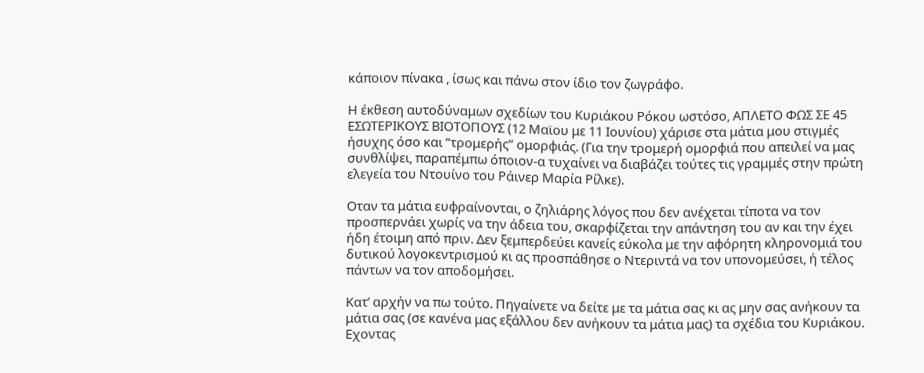κάποιον πίνακα , ίσως και πάνω στον ίδιο τον ζωγράφο.

Η έκθεση αυτοδύναμων σχεδίων του Κυριάκου Ρόκου ωστόσο, ΑΠΛΕΤΟ ΦΩΣ ΣΕ 45 ΕΣΩΤΕΡΙΚΟΥΣ ΒΙΟΤΟΠΟΥΣ (12 Μαϊου με 11 Ιουνίου) χάρισε στα μάτια μου στιγμές ήσυχης όσο και “τρομερής” ομορφιάς. (Για την τρομερή ομορφιά που απειλεί να μας συνθλίψει, παραπέμπω όποιον-α τυχαίνει να διαβάζει τούτες τις γραμμές στην πρώτη ελεγεία του Ντουίνο του Ράινερ Μαρία Ρίλκε).

Οταν τα μάτια ευφραίνονται, ο ζηλιάρης λόγος που δεν ανέχεται τίποτα να τον προσπερνάει χωρίς να την άδεια του, σκαρφίζεται την απάντηση του αν και την έχει ήδη έτοιμη από πριν. Δεν ξεμπερδεύει κανείς εύκολα με την αφόρητη κληρονομιά του δυτικού λογοκεντρισμού κι ας προσπάθησε ο Ντεριντά να τον υπονομεύσει, ή τέλος πάντων να τον αποδομήσει.

Κατ’ αρχήν να πω τούτο. Πηγαίνετε να δείτε με τα μάτια σας κι ας μην σας ανήκουν τα μάτια σας (σε κανένα μας εξάλλου δεν ανήκουν τα μάτια μας) τα σχέδια του Κυριάκου. Εχοντας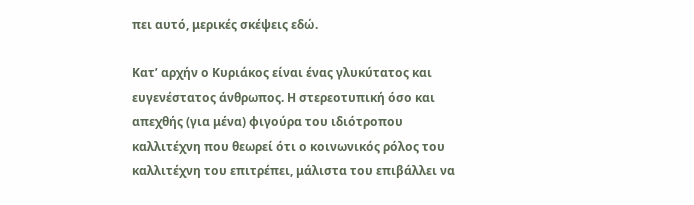πει αυτό, μερικές σκέψεις εδώ.

Κατ’ αρχήν ο Κυριάκος είναι ένας γλυκύτατος και ευγενέστατος άνθρωπος. Η στερεοτυπική όσο και απεχθής (για μένα) φιγούρα του ιδιότροπου καλλιτέχνη που θεωρεί ότι ο κοινωνικός ρόλος του καλλιτέχνη του επιτρέπει, μάλιστα του επιβάλλει να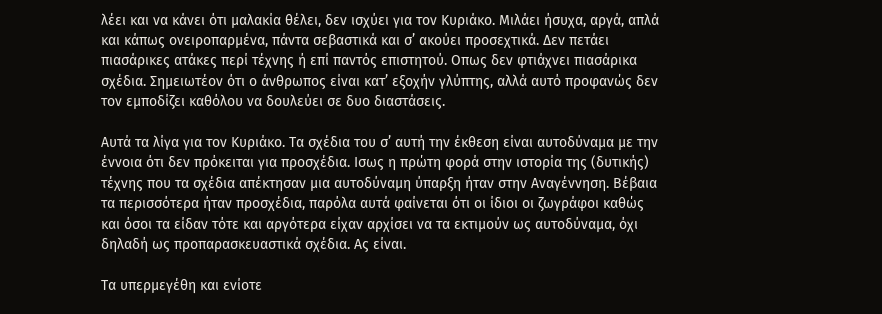λέει και να κάνει ότι μαλακία θέλει, δεν ισχύει για τον Κυριάκο. Μιλάει ήσυχα, αργά, απλά και κάπως ονειροπαρμένα, πάντα σεβαστικά και σ’ ακούει προσεχτικά. Δεν πετάει πιασάρικες ατάκες περί τέχνης ή επί παντός επιστητού. Οπως δεν φτιάχνει πιασάρικα σχέδια. Σημειωτέον ότι ο άνθρωπος είναι κατ’ εξοχήν γλύπτης, αλλά αυτό προφανώς δεν τον εμποδίζει καθόλου να δουλεύει σε δυο διαστάσεις.

Αυτά τα λίγα για τον Κυριάκο. Τα σχέδια του σ’ αυτή την έκθεση είναι αυτοδύναμα με την έννοια ότι δεν πρόκειται για προσχέδια. Ισως η πρώτη φορά στην ιστορία της (δυτικής) τέχνης που τα σχέδια απέκτησαν μια αυτοδύναμη ύπαρξη ήταν στην Αναγέννηση. Βέβαια τα περισσότερα ήταν προσχέδια, παρόλα αυτά φαίνεται ότι οι ίδιοι οι ζωγράφοι καθώς και όσοι τα είδαν τότε και αργότερα είχαν αρχίσει να τα εκτιμούν ως αυτοδύναμα, όχι δηλαδή ως προπαρασκευαστικά σχέδια. Ας είναι.

Τα υπερμεγέθη και ενίοτε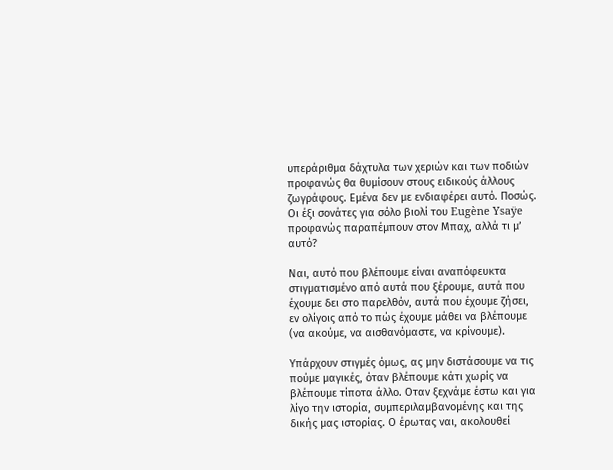υπεράριθμα δάχτυλα των χεριών και των ποδιών προφανώς θα θυμίσουν στους ειδικούς άλλους ζωγράφους. Εμένα δεν με ενδιαφέρει αυτό. Ποσώς. Οι έξι σονάτες για σόλο βιολί του Eugène Ysaÿe προφανώς παραπέμπουν στον Μπαχ, αλλά τι μ’ αυτό?

Ναι, αυτό που βλέπουμε είναι αναπόφευκτα στιγματισμένο από αυτά που ξέρουμε, αυτά που έχουμε δει στο παρελθόν, αυτά που έχουμε ζήσει, εν ολίγοις από το πώς έχουμε μάθει να βλέπουμε (να ακούμε, να αισθανόμαστε, να κρίνουμε).

Υπάρχουν στιγμές όμως, ας μην διστάσουμε να τις πούμε μαγικές, όταν βλέπουμε κάτι χωρίς να βλέπουμε τίποτα άλλο. Οταν ξεχνάμε έστω και για λίγο την ιστορία, συμπεριλαμβανομένης και της δικής μας ιστορίας. Ο έρωτας ναι, ακολουθεί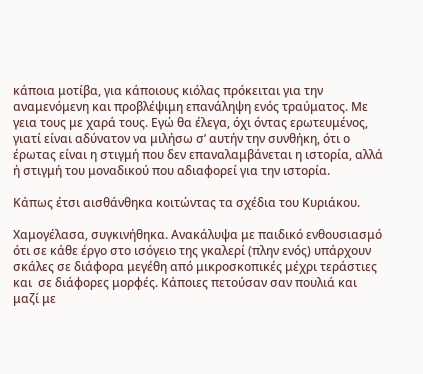κάποια μοτίβα, για κάποιους κιόλας πρόκειται για την αναμενόμενη και προβλέψιμη επανάληψη ενός τραύματος. Με γεια τους με χαρά τους. Εγώ θα έλεγα, όχι όντας ερωτευμένος, γιατί είναι αδύνατον να μιλήσω σ’ αυτήν την συνθήκη, ότι ο έρωτας είναι η στιγμή που δεν επαναλαμβάνεται η ιστορία, αλλά ή στιγμή του μοναδικού που αδιαφορεί για την ιστορία.

Κάπως έτσι αισθάνθηκα κοιτώντας τα σχέδια του Κυριάκου.

Χαμογέλασα, συγκινήθηκα. Ανακάλυψα με παιδικό ενθουσιασμό ότι σε κάθε έργο στο ισόγειο της γκαλερί (πλην ενός) υπάρχουν σκάλες σε διάφορα μεγέθη από μικροσκοπικές μέχρι τεράστιες και  σε διάφορες μορφές. Κάποιες πετούσαν σαν πουλιά και μαζί με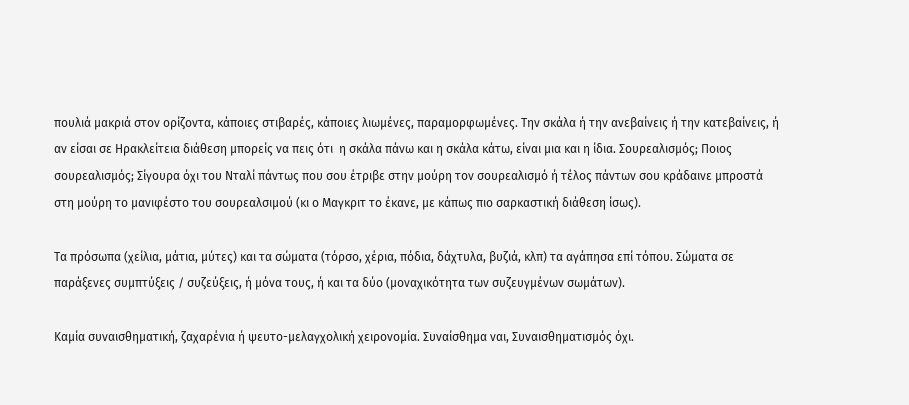πουλιά μακριά στον ορίζοντα, κάποιες στιβαρές, κάποιες λιωμένες, παραμορφωμένες. Την σκάλα ή την ανεβαίνεις ή την κατεβαίνεις, ή αν είσαι σε Ηρακλείτεια διάθεση μπορείς να πεις ότι  η σκάλα πάνω και η σκάλα κάτω, είναι μια και η ίδια. Σουρεαλισμός; Ποιος σουρεαλισμός; Σίγουρα όχι του Νταλί πάντως που σου έτριβε στην μούρη τον σουρεαλισμό ή τέλος πάντων σου κράδαινε μπροστά στη μούρη το μανιφέστο του σουρεαλσιμού (κι ο Μαγκριτ το έκανε, με κάπως πιο σαρκαστική διάθεση ίσως).

Τα πρόσωπα (χείλια, μάτια, μύτες) και τα σώματα (τόρσο, χέρια, πόδια, δάχτυλα, βυζιά, κλπ) τα αγάπησα επί τόπου. Σώματα σε παράξενες συμπτύξεις / συζεύξεις, ή μόνα τους, ή και τα δύο (μοναχικότητα των συζευγμένων σωμάτων).

Καμία συναισθηματική, ζαχαρένια ή ψευτο-μελαγχολική χειρονομία. Συναίσθημα ναι, Συναισθηματισμός όχι.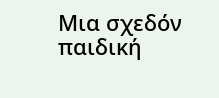Μια σχεδόν παιδική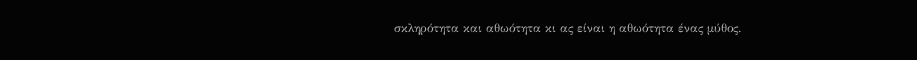σκληρότητα και αθωότητα κι ας είναι η αθωότητα ένας μύθος.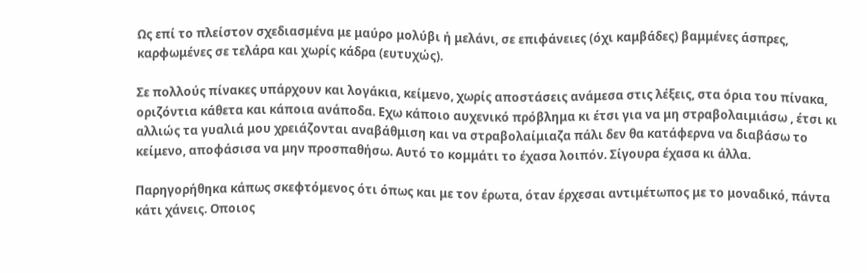Ως επί το πλείστον σχεδιασμένα με μαύρο μολύβι ή μελάνι, σε επιφάνειες (όχι καμβάδες) βαμμένες άσπρες, καρφωμένες σε τελάρα και χωρίς κάδρα (ευτυχώς).

Σε πολλούς πίνακες υπάρχουν και λογάκια, κείμενο, χωρίς αποστάσεις ανάμεσα στις λέξεις, στα όρια του πίνακα, οριζόντια κάθετα και κάποια ανάποδα. Εχω κάποιο αυχενικό πρόβλημα κι έτσι για να μη στραβολαιμιάσω , έτσι κι αλλιώς τα γυαλιά μου χρειάζονται αναβάθμιση και να στραβολαίμιαζα πάλι δεν θα κατάφερνα να διαβάσω το κείμενο, αποφάσισα να μην προσπαθήσω. Αυτό το κομμάτι το έχασα λοιπόν. Σίγουρα έχασα κι άλλα.

Παρηγορήθηκα κάπως σκεφτόμενος ότι όπως και με τον έρωτα, όταν έρχεσαι αντιμέτωπος με το μοναδικό, πάντα κάτι χάνεις. Οποιος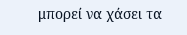μπορεί να χάσει τα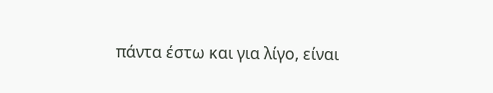πάντα έστω και για λίγο, είναι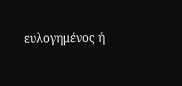ευλογημένος ή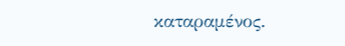καταραμένος.